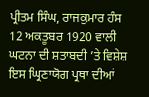ਪ੍ਰੀਤਮ ਸਿੰਘ, ਰਾਜਕੁਮਾਰ ਹੰਸ
12 ਅਕਤੂਬਰ 1920 ਵਾਲੀ ਘਟਨਾ ਦੀ ਸ਼ਤਾਬਦੀ ’ਤੇ ਵਿਸ਼ੇਸ਼
ਇਸ ਘ੍ਰਿਣਾਯੋਗ ਪ੍ਰਥਾ ਦੀਆਂ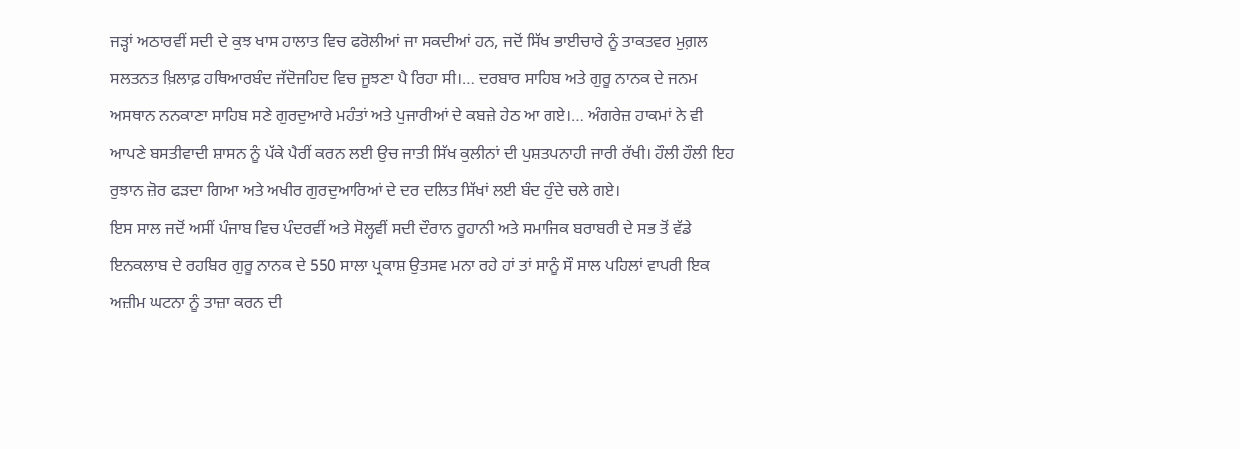ਜੜ੍ਹਾਂ ਅਠਾਰਵੀਂ ਸਦੀ ਦੇ ਕੁਝ ਖਾਸ ਹਾਲਾਤ ਵਿਚ ਫਰੋਲੀਆਂ ਜਾ ਸਕਦੀਆਂ ਹਨ, ਜਦੋਂ ਸਿੱਖ ਭਾਈਚਾਰੇ ਨੂੰ ਤਾਕਤਵਰ ਮੁਗ਼ਲ ਸਲਤਨਤ ਖ਼ਿਲਾਫ਼ ਹਥਿਆਰਬੰਦ ਜੱਦੋਜਹਿਦ ਵਿਚ ਜੂਝਣਾ ਪੈ ਰਿਹਾ ਸੀ।… ਦਰਬਾਰ ਸਾਹਿਬ ਅਤੇ ਗੁਰੂ ਨਾਨਕ ਦੇ ਜਨਮ ਅਸਥਾਨ ਨਨਕਾਣਾ ਸਾਹਿਬ ਸਣੇ ਗੁਰਦੁਆਰੇ ਮਹੰਤਾਂ ਅਤੇ ਪੁਜਾਰੀਆਂ ਦੇ ਕਬਜ਼ੇ ਹੇਠ ਆ ਗਏ।… ਅੰਗਰੇਜ਼ ਹਾਕਮਾਂ ਨੇ ਵੀ ਆਪਣੇ ਬਸਤੀਵਾਦੀ ਸ਼ਾਸਨ ਨੂੰ ਪੱਕੇ ਪੈਰੀਂ ਕਰਨ ਲਈ ਉਚ ਜਾਤੀ ਸਿੱਖ ਕੁਲੀਨਾਂ ਦੀ ਪੁਸ਼ਤਪਨਾਹੀ ਜਾਰੀ ਰੱਖੀ। ਹੌਲੀ ਹੌਲੀ ਇਹ ਰੁਝਾਨ ਜ਼ੋਰ ਫੜਦਾ ਗਿਆ ਅਤੇ ਅਖੀਰ ਗੁਰਦੁਆਰਿਆਂ ਦੇ ਦਰ ਦਲਿਤ ਸਿੱਖਾਂ ਲਈ ਬੰਦ ਹੁੰਦੇ ਚਲੇ ਗਏ।
ਇਸ ਸਾਲ ਜਦੋਂ ਅਸੀਂ ਪੰਜਾਬ ਵਿਚ ਪੰਦਰਵੀਂ ਅਤੇ ਸੋਲ੍ਹਵੀਂ ਸਦੀ ਦੌਰਾਨ ਰੂਹਾਨੀ ਅਤੇ ਸਮਾਜਿਕ ਬਰਾਬਰੀ ਦੇ ਸਭ ਤੋਂ ਵੱਡੇ ਇਨਕਲਾਬ ਦੇ ਰਹਬਿਰ ਗੁਰੂ ਨਾਨਕ ਦੇ 550 ਸਾਲਾ ਪ੍ਰਕਾਸ਼ ਉਤਸਵ ਮਨਾ ਰਹੇ ਹਾਂ ਤਾਂ ਸਾਨੂੰ ਸੌ ਸਾਲ ਪਹਿਲਾਂ ਵਾਪਰੀ ਇਕ ਅਜ਼ੀਮ ਘਟਨਾ ਨੂੰ ਤਾਜ਼ਾ ਕਰਨ ਦੀ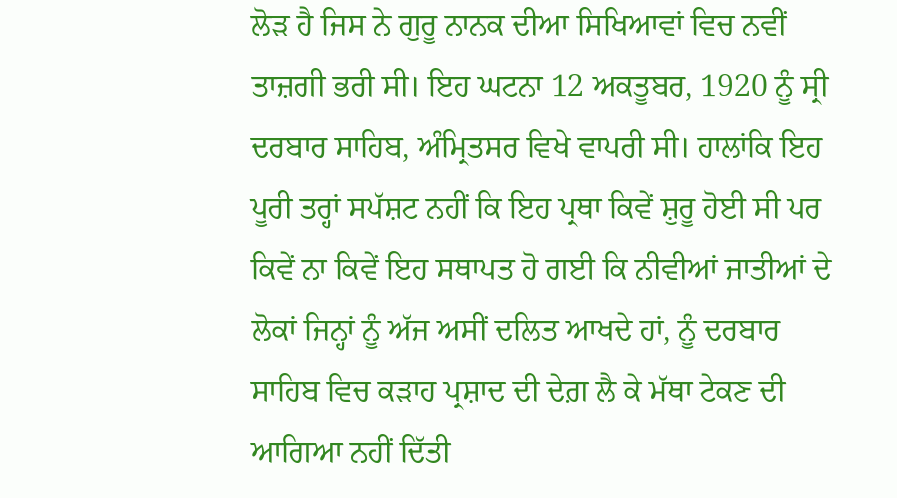ਲੋੜ ਹੈ ਜਿਸ ਨੇ ਗੁਰੂ ਨਾਨਕ ਦੀਆ ਸਿਖਿਆਵਾਂ ਵਿਚ ਨਵੀਂ ਤਾਜ਼ਗੀ ਭਰੀ ਸੀ। ਇਹ ਘਟਨਾ 12 ਅਕਤੂਬਰ, 1920 ਨੂੰ ਸ੍ਰੀ ਦਰਬਾਰ ਸਾਹਿਬ, ਅੰਮ੍ਰਿਤਸਰ ਵਿਖੇ ਵਾਪਰੀ ਸੀ। ਹਾਲਾਂਕਿ ਇਹ ਪੂਰੀ ਤਰ੍ਹਾਂ ਸਪੱਸ਼ਟ ਨਹੀਂ ਕਿ ਇਹ ਪ੍ਰਥਾ ਕਿਵੇਂ ਸ਼ੁਰੂ ਹੋਈ ਸੀ ਪਰ ਕਿਵੇਂ ਨਾ ਕਿਵੇਂ ਇਹ ਸਥਾਪਤ ਹੋ ਗਈ ਕਿ ਨੀਵੀਆਂ ਜਾਤੀਆਂ ਦੇ ਲੋਕਾਂ ਜਿਨ੍ਹਾਂ ਨੂੰ ਅੱਜ ਅਸੀਂ ਦਲਿਤ ਆਖਦੇ ਹਾਂ, ਨੂੰ ਦਰਬਾਰ ਸਾਹਿਬ ਵਿਚ ਕੜਾਹ ਪ੍ਰਸ਼ਾਦ ਦੀ ਦੇਗ਼ ਲੈ ਕੇ ਮੱਥਾ ਟੇਕਣ ਦੀ ਆਗਿਆ ਨਹੀਂ ਦਿੱਤੀ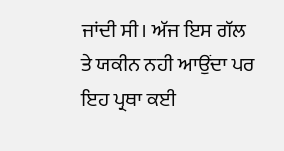ਜਾਂਦੀ ਸੀ। ਅੱਜ ਇਸ ਗੱਲ ਤੇ ਯਕੀਨ ਨਹੀ ਆਉਂਦਾ ਪਰ ਇਹ ਪ੍ਰਥਾ ਕਈ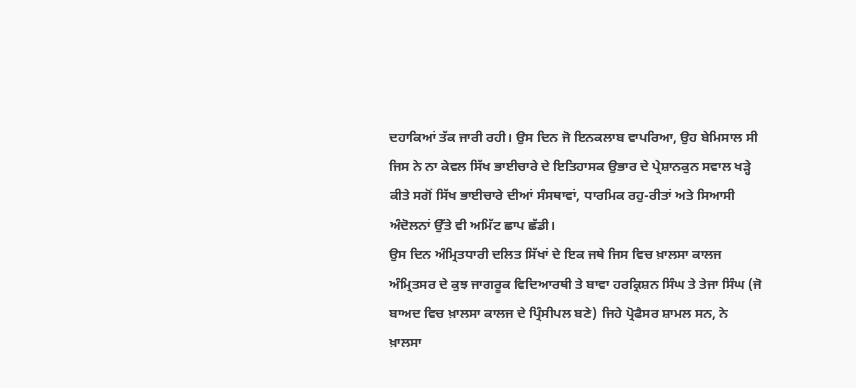ਦਹਾਕਿਆਂ ਤੱਕ ਜਾਰੀ ਰਹੀ। ਉਸ ਦਿਨ ਜੋ ਇਨਕਲਾਬ ਵਾਪਰਿਆ, ਉਹ ਬੇਮਿਸਾਲ ਸੀ ਜਿਸ ਨੇ ਨਾ ਕੇਵਲ ਸਿੱਖ ਭਾਈਚਾਰੇ ਦੇ ਇਤਿਹਾਸਕ ਉਭਾਰ ਦੇ ਪ੍ਰੇਸ਼ਾਨਕੁਨ ਸਵਾਲ ਖੜ੍ਹੇ ਕੀਤੇ ਸਗੋਂ ਸਿੱਖ ਭਾਈਚਾਰੇ ਦੀਆਂ ਸੰਸਥਾਵਾਂ, ਧਾਰਮਿਕ ਰਹੁ-ਰੀਤਾਂ ਅਤੇ ਸਿਆਸੀ ਅੰਦੋਲਨਾਂ ਉੱਤੇ ਵੀ ਅਮਿੱਟ ਛਾਪ ਛੱਡੀ।
ਉਸ ਦਿਨ ਅੰਮ੍ਰਿਤਧਾਰੀ ਦਲਿਤ ਸਿੱਖਾਂ ਦੇ ਇਕ ਜਥੇ ਜਿਸ ਵਿਚ ਖ਼ਾਲਸਾ ਕਾਲਜ ਅੰਮ੍ਰਿਤਸਰ ਦੇ ਕੁਝ ਜਾਗਰੂਕ ਵਿਦਿਆਰਥੀ ਤੇ ਬਾਵਾ ਹਰਕ੍ਰਿਸ਼ਨ ਸਿੰਘ ਤੇ ਤੇਜਾ ਸਿੰਘ (ਜੋ ਬਾਅਦ ਵਿਚ ਖ਼ਾਲਸਾ ਕਾਲਜ ਦੇ ਪ੍ਰਿੰਸੀਪਲ ਬਣੇ) ਜਿਹੇ ਪ੍ਰੋਫੈਸਰ ਸ਼ਾਮਲ ਸਨ, ਨੇ ਖ਼ਾਲਸਾ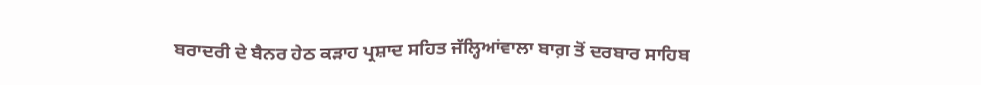ਬਰਾਦਰੀ ਦੇ ਬੈਨਰ ਹੇਠ ਕੜਾਹ ਪ੍ਰਸ਼ਾਦ ਸਹਿਤ ਜੱਲ੍ਹਿਆਂਵਾਲਾ ਬਾਗ਼ ਤੋਂ ਦਰਬਾਰ ਸਾਹਿਬ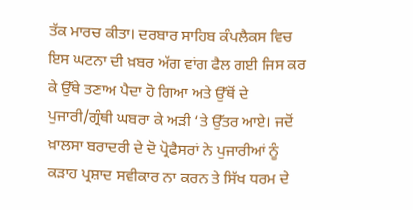ਤੱਕ ਮਾਰਚ ਕੀਤਾ। ਦਰਬਾਰ ਸਾਹਿਬ ਕੰਪਲੈਕਸ ਵਿਚ ਇਸ ਘਟਨਾ ਦੀ ਖ਼ਬਰ ਅੱਗ ਵਾਂਗ ਫੈਲ ਗਈ ਜਿਸ ਕਰ ਕੇ ਉੱਥੇ ਤਣਾਅ ਪੈਦਾ ਹੋ ਗਿਆ ਅਤੇ ਉੱਥੋਂ ਦੇ ਪੁਜਾਰੀ/ਗ੍ਰੰਥੀ ਘਬਰਾ ਕੇ ਅੜੀ ‘ਤੇ ਉੱਤਰ ਆਏ। ਜਦੋਂ ਖ਼ਾਲਸਾ ਬਰਾਦਰੀ ਦੇ ਦੋ ਪ੍ਰੋਫੈਸਰਾਂ ਨੇ ਪੁਜਾਰੀਆਂ ਨੂੰ ਕੜਾਹ ਪ੍ਰਸ਼ਾਦ ਸਵੀਕਾਰ ਨਾ ਕਰਨ ਤੇ ਸਿੱਖ ਧਰਮ ਦੇ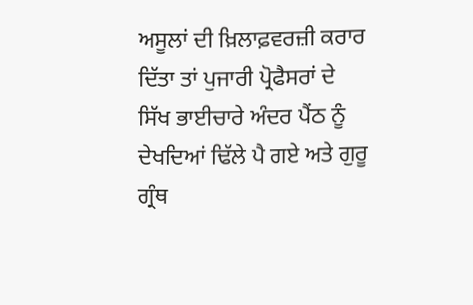ਅਸੂਲਾਂ ਦੀ ਖ਼ਿਲਾਫ਼ਵਰਜ਼ੀ ਕਰਾਰ ਦਿੱਤਾ ਤਾਂ ਪੁਜਾਰੀ ਪ੍ਰੋਫੈਸਰਾਂ ਦੇ ਸਿੱਖ ਭਾਈਚਾਰੇ ਅੰਦਰ ਪੈਂਠ ਨੂੰ ਦੇਖਦਿਆਂ ਢਿੱਲੇ ਪੈ ਗਏ ਅਤੇ ਗੁਰੂ ਗ੍ਰੰਥ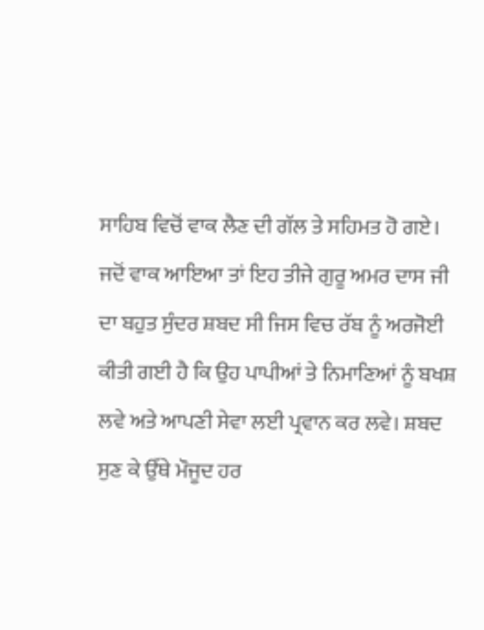ਸਾਹਿਬ ਵਿਚੋਂ ਵਾਕ ਲੈਣ ਦੀ ਗੱਲ ਤੇ ਸਹਿਮਤ ਹੋ ਗਏ। ਜਦੋਂ ਵਾਕ ਆਇਆ ਤਾਂ ਇਹ ਤੀਜੇ ਗੁਰੂ ਅਮਰ ਦਾਸ ਜੀ ਦਾ ਬਹੁਤ ਸੁੰਦਰ ਸ਼ਬਦ ਸੀ ਜਿਸ ਵਿਚ ਰੱਬ ਨੂੰ ਅਰਜੋਈ ਕੀਤੀ ਗਈ ਹੈ ਕਿ ਉਹ ਪਾਪੀਆਂ ਤੇ ਨਿਮਾਣਿਆਂ ਨੂੰ ਬਖਸ਼ ਲਵੇ ਅਤੇ ਆਪਣੀ ਸੇਵਾ ਲਈ ਪ੍ਰਵਾਨ ਕਰ ਲਵੇ। ਸ਼ਬਦ ਸੁਣ ਕੇ ਉੱਥੇ ਮੌਜੂਦ ਹਰ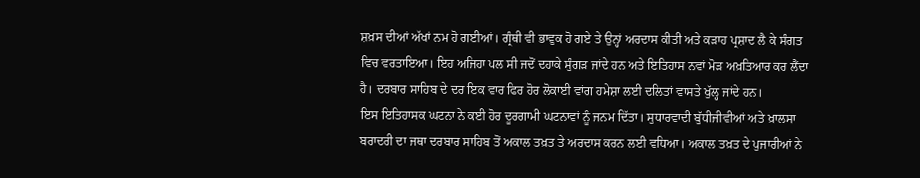ਸ਼ਖ਼ਸ ਦੀਆਂ ਅੱਖਾਂ ਨਮ ਹੋ ਗਈਆਂ। ਗ੍ਰੰਥੀ ਵੀ ਭਾਵੁਕ ਹੋ ਗਏ ਤੇ ਉਨ੍ਹਾਂ ਅਰਦਾਸ ਕੀਤੀ ਅਤੇ ਕੜਾਹ ਪ੍ਰਸ਼ਾਦ ਲੈ ਕੇ ਸੰਗਤ ਵਿਚ ਵਰਤਾਇਆ। ਇਹ ਅਜਿਹਾ ਪਲ ਸੀ ਜਦੋਂ ਦਹਾਕੇ ਸੁੰਗੜ ਜਾਂਦੇ ਹਨ ਅਤੇ ਇਤਿਹਾਸ ਨਵਾਂ ਮੋੜ ਅਖ਼ਤਿਆਰ ਕਰ ਲੈਂਦਾ ਹੈ। ਦਰਬਾਰ ਸਾਹਿਬ ਦੇ ਦਰ ਇਕ ਵਾਰ ਫਿਰ ਹੋਰ ਲੋਕਾਈ ਵਾਂਗ ਹਮੇਸ਼ਾ ਲਈ ਦਲਿਤਾਂ ਵਾਸਤੇ ਖੁੱਲ੍ਹ ਜਾਂਦੇ ਹਨ।
ਇਸ ਇਤਿਹਾਸਕ ਘਟਨਾ ਨੇ ਕਈ ਹੋਰ ਦੂਰਗਾਮੀ ਘਟਨਾਵਾਂ ਨੂੰ ਜਨਮ ਦਿੱਤਾ। ਸੁਧਾਰਵਾਦੀ ਬੁੱਧੀਜੀਵੀਆਂ ਅਤੇ ਖ਼ਾਲਸਾ ਬਰਾਦਰੀ ਦਾ ਜਥਾ ਦਰਬਾਰ ਸਾਹਿਬ ਤੋਂ ਅਕਾਲ ਤਖ਼ਤ ਤੇ ਅਰਦਾਸ ਕਰਨ ਲਈ ਵਧਿਆ। ਅਕਾਲ ਤਖ਼ਤ ਦੇ ਪੁਜਾਰੀਆਂ ਨੇ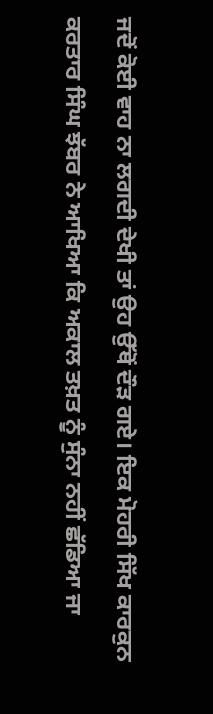ਜਦੋਂ ਕੋਈ ਵਾਹ ਨਾ ਲਗਦੀ ਦੇਖੀ ਤਾਂ ਉਹ ਉੱਥੋਂ ਦੌੜ ਗਏ। ਇਕ ਮੋਹਰੀ ਸਿੱਖ ਕਾਰਕੁਨ ਕਰਤਾਰ ਸਿੰਘ ਝੱਬਰ ਨੇ ਆਖਿਆ ਕਿ ਅਕਾਲ ਤਖ਼ਤ ਨੂੰ ਸੁੰਨਾ ਨਹੀਂ ਛੱਡਿਆ ਜਾ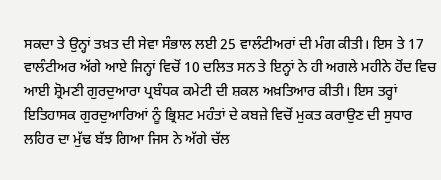ਸਕਦਾ ਤੇ ਉਨ੍ਹਾਂ ਤਖ਼ਤ ਦੀ ਸੇਵਾ ਸੰਭਾਲ ਲਈ 25 ਵਾਲੰਟੀਅਰਾਂ ਦੀ ਮੰਗ ਕੀਤੀ। ਇਸ ਤੇ 17 ਵਾਲੰਟੀਅਰ ਅੱਗੇ ਆਏ ਜਿਨ੍ਹਾਂ ਵਿਚੋਂ 10 ਦਲਿਤ ਸਨ ਤੇ ਇਨ੍ਹਾਂ ਨੇ ਹੀ ਅਗਲੇ ਮਹੀਨੇ ਹੋਂਦ ਵਿਚ ਆਈ ਸ਼੍ਰੋਮਣੀ ਗੁਰਦੁਆਰਾ ਪ੍ਰਬੰਧਕ ਕਮੇਟੀ ਦੀ ਸ਼ਕਲ ਅਖ਼ਤਿਆਰ ਕੀਤੀ। ਇਸ ਤਰ੍ਹਾਂ ਇਤਿਹਾਸਕ ਗੁਰਦੁਆਰਿਆਂ ਨੂੰ ਭ੍ਰਿਸ਼ਟ ਮਹੰਤਾਂ ਦੇ ਕਬਜ਼ੇ ਵਿਚੋਂ ਮੁਕਤ ਕਰਾਉਣ ਦੀ ਸੁਧਾਰ ਲਹਿਰ ਦਾ ਮੁੱਢ ਬੱਝ ਗਿਆ ਜਿਸ ਨੇ ਅੱਗੇ ਚੱਲ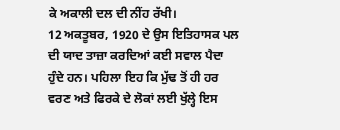ਕੇ ਅਕਾਲੀ ਦਲ ਦੀ ਨੀਂਹ ਰੱਖੀ।
12 ਅਕਤੂਬਰ, 1920 ਦੇ ਉਸ ਇਤਿਹਾਸਕ ਪਲ ਦੀ ਯਾਦ ਤਾਜ਼ਾ ਕਰਦਿਆਂ ਕਈ ਸਵਾਲ ਪੈਦਾ ਹੁੰਦੇ ਹਨ। ਪਹਿਲਾ ਇਹ ਕਿ ਮੁੱਢ ਤੋਂ ਹੀ ਹਰ ਵਰਣ ਅਤੇ ਫਿਰਕੇ ਦੇ ਲੋਕਾਂ ਲਈ ਖੁੱਲ੍ਹੇ ਇਸ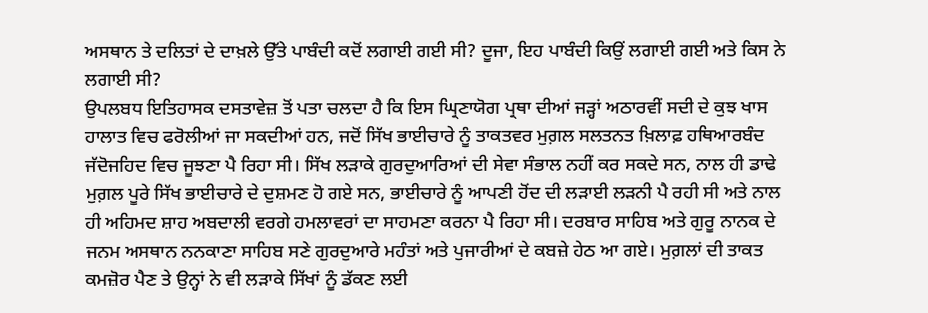ਅਸਥਾਨ ਤੇ ਦਲਿਤਾਂ ਦੇ ਦਾਖ਼ਲੇ ਉੱਤੇ ਪਾਬੰਦੀ ਕਦੋਂ ਲਗਾਈ ਗਈ ਸੀ? ਦੂਜਾ, ਇਹ ਪਾਬੰਦੀ ਕਿਉਂ ਲਗਾਈ ਗਈ ਅਤੇ ਕਿਸ ਨੇ ਲਗਾਈ ਸੀ?
ਉਪਲਬਧ ਇਤਿਹਾਸਕ ਦਸਤਾਵੇਜ਼ ਤੋਂ ਪਤਾ ਚਲਦਾ ਹੈ ਕਿ ਇਸ ਘ੍ਰਿਣਾਯੋਗ ਪ੍ਰਥਾ ਦੀਆਂ ਜੜ੍ਹਾਂ ਅਠਾਰਵੀਂ ਸਦੀ ਦੇ ਕੁਝ ਖਾਸ ਹਾਲਾਤ ਵਿਚ ਫਰੋਲੀਆਂ ਜਾ ਸਕਦੀਆਂ ਹਨ, ਜਦੋਂ ਸਿੱਖ ਭਾਈਚਾਰੇ ਨੂੰ ਤਾਕਤਵਰ ਮੁਗ਼ਲ ਸਲਤਨਤ ਖ਼ਿਲਾਫ਼ ਹਥਿਆਰਬੰਦ ਜੱਦੋਜਹਿਦ ਵਿਚ ਜੂਝਣਾ ਪੈ ਰਿਹਾ ਸੀ। ਸਿੱਖ ਲੜਾਕੇ ਗੁਰਦੁਆਰਿਆਂ ਦੀ ਸੇਵਾ ਸੰਭਾਲ ਨਹੀਂ ਕਰ ਸਕਦੇ ਸਨ, ਨਾਲ ਹੀ ਡਾਢੇ ਮੁਗ਼ਲ ਪੂਰੇ ਸਿੱਖ ਭਾਈਚਾਰੇ ਦੇ ਦੁਸ਼ਮਣ ਹੋ ਗਏ ਸਨ, ਭਾਈਚਾਰੇ ਨੂੰ ਆਪਣੀ ਹੋਂਦ ਦੀ ਲੜਾਈ ਲੜਨੀ ਪੈ ਰਹੀ ਸੀ ਅਤੇ ਨਾਲ ਹੀ ਅਹਿਮਦ ਸ਼ਾਹ ਅਬਦਾਲੀ ਵਰਗੇ ਹਮਲਾਵਰਾਂ ਦਾ ਸਾਹਮਣਾ ਕਰਨਾ ਪੈ ਰਿਹਾ ਸੀ। ਦਰਬਾਰ ਸਾਹਿਬ ਅਤੇ ਗੁਰੂ ਨਾਨਕ ਦੇ ਜਨਮ ਅਸਥਾਨ ਨਨਕਾਣਾ ਸਾਹਿਬ ਸਣੇ ਗੁਰਦੁਆਰੇ ਮਹੰਤਾਂ ਅਤੇ ਪੁਜਾਰੀਆਂ ਦੇ ਕਬਜ਼ੇ ਹੇਠ ਆ ਗਏ। ਮੁਗ਼ਲਾਂ ਦੀ ਤਾਕਤ ਕਮਜ਼ੋਰ ਪੈਣ ਤੇ ਉਨ੍ਹਾਂ ਨੇ ਵੀ ਲੜਾਕੇ ਸਿੱਖਾਂ ਨੂੰ ਡੱਕਣ ਲਈ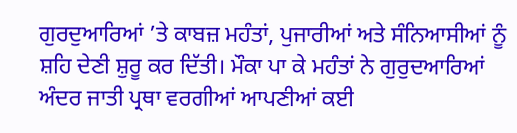ਗੁਰਦੁਆਰਿਆਂ ’ਤੇ ਕਾਬਜ਼ ਮਹੰਤਾਂ, ਪੁਜਾਰੀਆਂ ਅਤੇ ਸੰਨਿਆਸੀਆਂ ਨੂੰ ਸ਼ਹਿ ਦੇਣੀ ਸ਼ੁਰੂ ਕਰ ਦਿੱਤੀ। ਮੌਕਾ ਪਾ ਕੇ ਮਹੰਤਾਂ ਨੇ ਗੁਰੁਦਆਰਿਆਂ ਅੰਦਰ ਜਾਤੀ ਪ੍ਰਥਾ ਵਰਗੀਆਂ ਆਪਣੀਆਂ ਕਈ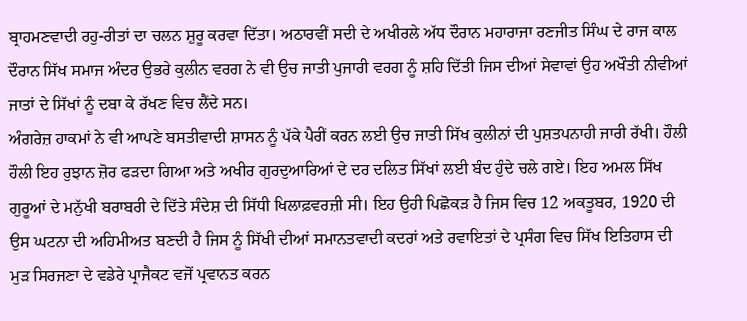ਬ੍ਰਾਹਮਣਵਾਦੀ ਰਹੁ-ਰੀਤਾਂ ਦਾ ਚਲਨ ਸ਼ੁਰੂ ਕਰਵਾ ਦਿੱਤਾ। ਅਠਾਰਵੀਂ ਸਦੀ ਦੇ ਅਖੀਰਲੇ ਅੱਧ ਦੌਰਾਨ ਮਹਾਰਾਜਾ ਰਣਜੀਤ ਸਿੰਘ ਦੇ ਰਾਜ ਕਾਲ ਦੌਰਾਨ ਸਿੱਖ ਸਮਾਜ ਅੰਦਰ ਉਭਰੇ ਕੁਲੀਨ ਵਰਗ ਨੇ ਵੀ ਉਚ ਜਾਤੀ ਪੁਜਾਰੀ ਵਰਗ ਨੂੰ ਸ਼ਹਿ ਦਿੱਤੀ ਜਿਸ ਦੀਆਂ ਸੇਵਾਵਾਂ ਉਹ ਅਖੌਤੀ ਨੀਵੀਆਂ ਜਾਤਾਂ ਦੇ ਸਿੱਖਾਂ ਨੂੰ ਦਬਾ ਕੇ ਰੱਖਣ ਵਿਚ ਲੈਂਦੇ ਸਨ।
ਅੰਗਰੇਜ਼ ਹਾਕਮਾਂ ਨੇ ਵੀ ਆਪਣੇ ਬਸਤੀਵਾਦੀ ਸ਼ਾਸਨ ਨੂੰ ਪੱਕੇ ਪੈਰੀਂ ਕਰਨ ਲਈ ਉਚ ਜਾਤੀ ਸਿੱਖ ਕੁਲੀਨਾਂ ਦੀ ਪੁਸ਼ਤਪਨਾਹੀ ਜਾਰੀ ਰੱਖੀ। ਹੌਲੀ ਹੌਲੀ ਇਹ ਰੁਝਾਨ ਜ਼ੋਰ ਫੜਦਾ ਗਿਆ ਅਤੇ ਅਖੀਰ ਗੁਰਦੁਆਰਿਆਂ ਦੇ ਦਰ ਦਲਿਤ ਸਿੱਖਾਂ ਲਈ ਬੰਦ ਹੁੰਦੇ ਚਲੇ ਗਏ। ਇਹ ਅਮਲ ਸਿੱਖ ਗੁਰੂਆਂ ਦੇ ਮਨੁੱਖੀ ਬਰਾਬਰੀ ਦੇ ਦਿੱਤੇ ਸੰਦੇਸ਼ ਦੀ ਸਿੱਧੀ ਖਿਲਾਫ਼ਵਰਜ਼ੀ ਸੀ। ਇਹ ਉਹੀ ਪਿਛੋਕੜ ਹੈ ਜਿਸ ਵਿਚ 12 ਅਕਤੂਬਰ, 1920 ਦੀ ਉਸ ਘਟਨਾ ਦੀ ਅਹਿਮੀਅਤ ਬਣਦੀ ਹੈ ਜਿਸ ਨੂੰ ਸਿੱਖੀ ਦੀਆਂ ਸਮਾਨਤਵਾਦੀ ਕਦਰਾਂ ਅਤੇ ਰਵਾਇਤਾਂ ਦੇ ਪ੍ਰਸੰਗ ਵਿਚ ਸਿੱਖ ਇਤਿਹਾਸ ਦੀ ਮੁੜ ਸਿਰਜਣਾ ਦੇ ਵਡੇਰੇ ਪ੍ਰਾਜੈਕਟ ਵਜੋਂ ਪ੍ਰਵਾਨਤ ਕਰਨ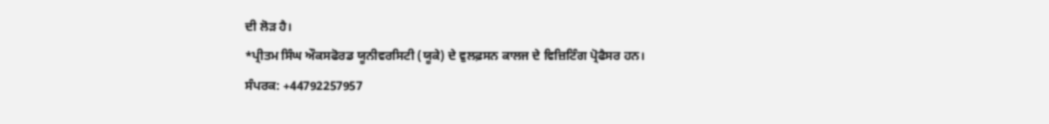ਦੀ ਲੋੜ ਹੈ।
*ਪ੍ਰੀਤਮ ਸਿੰਘ ਔਕਸਫੋਰਡ ਯੂਨੀਵਰਸਿਟੀ (ਯੂਕੇ) ਦੇ ਵੁਲਫ਼ਸਨ ਕਾਲਜ ਦੇ ਵਿਜ਼ਿਟਿੰਗ ਪ੍ਰੋਫੈਸਰ ਹਨ।
ਸੰਪਰਕ: +44792257957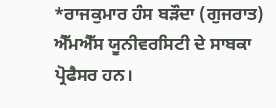*ਰਾਜਕੁਮਾਰ ਹੰਸ ਬੜੌਦਾ (ਗੁਜਰਾਤ) ਐੱਮਐੱਸ ਯੂਨੀਵਰਸਿਟੀ ਦੇ ਸਾਬਕਾ ਪ੍ਰੋਫੈਸਰ ਹਨ।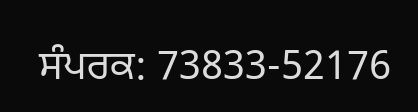ਸੰਪਰਕ: 73833-52176